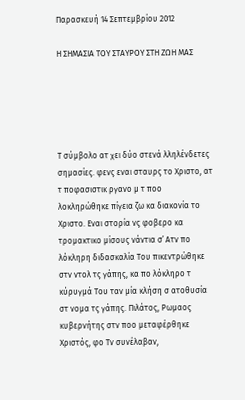Παρασκευή 14 Σεπτεμβρίου 2012

Η ΣΗΜΑΣΙΑ ΤΟΥ ΣΤΑΥΡΟΥ ΣΤΗ ΖΩΗ ΜΑΣ





Τ σύμβολο ατ χει δύο στενά λληλένδετες σημασίες. φενς εναι σταυρς το Χριστο, ατ τ ποφασιστικ ργανο μ τ ποο λοκληρώθηκε πίγεια ζω κα διακονία το Χριστο. Εναι στορία νς φοβερο κα τρομακτικο μίσους νάντια σ᾿ Ατν πο λόκληρη διδασκαλία Του πικεντρώθηκε στν ντολ τς γάπης, κα πο λόκληρο τ κύρυγμά Του ταν μία κλήση σ ατοθυσία στ νομα τς γάπης. Πιλάτος, Ρωμαος κυβερνήτης στν ποο μεταφέρθηκε Χριστός, φο Τν συνέλαβαν,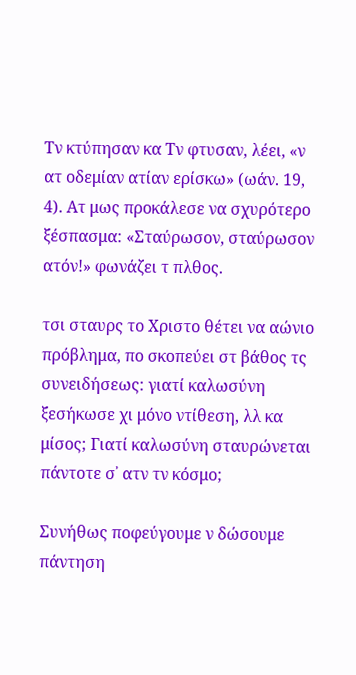Τν κτύπησαν κα Τν φτυσαν, λέει, «ν ατ οδεμίαν ατίαν ερίσκω» (ωάν. 19, 4). Ατ μως προκάλεσε να σχυρότερο ξέσπασμα: «Σταύρωσον, σταύρωσον ατόν!» φωνάζει τ πλθος.

τσι σταυρς το Χριστο θέτει να αώνιο πρόβλημα, πο σκοπεύει στ βάθος τς συνειδήσεως: γιατί καλωσύνη ξεσήκωσε χι μόνο ντίθεση, λλ κα μίσος; Γιατί καλωσύνη σταυρώνεται πάντοτε σ᾿ ατν τν κόσμο;

Συνήθως ποφεύγουμε ν δώσουμε πάντηση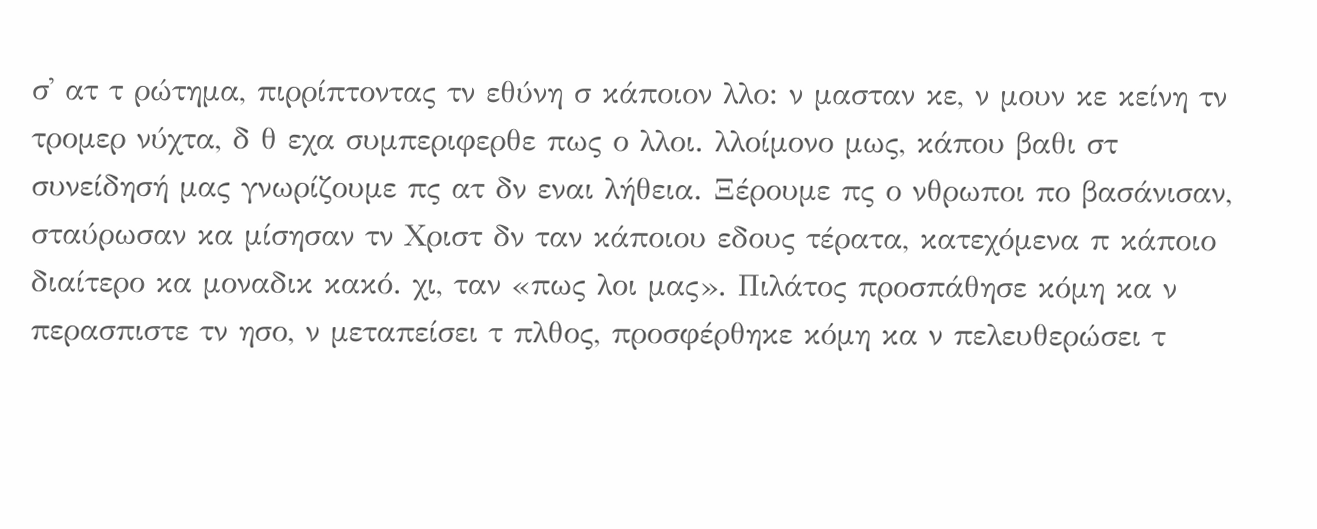σ᾿ ατ τ ρώτημα, πιρρίπτοντας τν εθύνη σ κάποιον λλο: ν μασταν κε, ν μουν κε κείνη τν τρομερ νύχτα, δ θ εχα συμπεριφερθε πως ο λλοι. λλοίμονο μως, κάπου βαθι στ συνείδησή μας γνωρίζουμε πς ατ δν εναι λήθεια. Ξέρουμε πς ο νθρωποι πο βασάνισαν, σταύρωσαν κα μίσησαν τν Χριστ δν ταν κάποιου εδους τέρατα, κατεχόμενα π κάποιο διαίτερο κα μοναδικ κακό. χι, ταν «πως λοι μας». Πιλάτος προσπάθησε κόμη κα ν περασπιστε τν ησο, ν μεταπείσει τ πλθος, προσφέρθηκε κόμη κα ν πελευθερώσει τ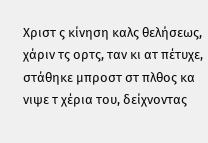Χριστ ς κίνηση καλς θελήσεως, χάριν τς ορτς, ταν κι ατ πέτυχε, στάθηκε μπροστ στ πλθος κα νιψε τ χέρια του, δείχνοντας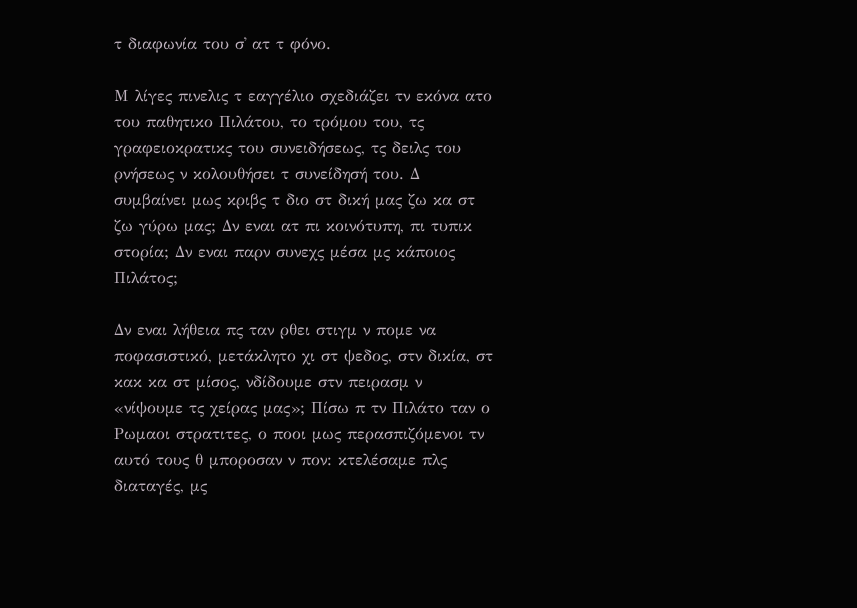τ διαφωνία του σ᾿ ατ τ φόνο.

Μ λίγες πινελις τ εαγγέλιο σχεδιάζει τν εκόνα ατο του παθητικο Πιλάτου, το τρόμου του, τς γραφειοκρατικς του συνειδήσεως, τς δειλς του ρνήσεως ν κολουθήσει τ συνείδησή του. Δ συμβαίνει μως κριβς τ διο στ δική μας ζω κα στ ζω γύρω μας; Δν εναι ατ πι κοινότυπη, πι τυπικ στορία; Δν εναι παρν συνεχς μέσα μς κάποιος Πιλάτος;

Δν εναι λήθεια πς ταν ρθει στιγμ ν πομε να ποφασιστικό, μετάκλητο χι στ ψεδος, στν δικία, στ κακ κα στ μίσος, νδίδουμε στν πειρασμ ν «νίψουμε τς χείρας μας»; Πίσω π τν Πιλάτο ταν ο Ρωμαοι στρατιτες, ο ποοι μως περασπιζόμενοι τν αυτό τους θ μποροσαν ν πον: κτελέσαμε πλς διαταγές, μς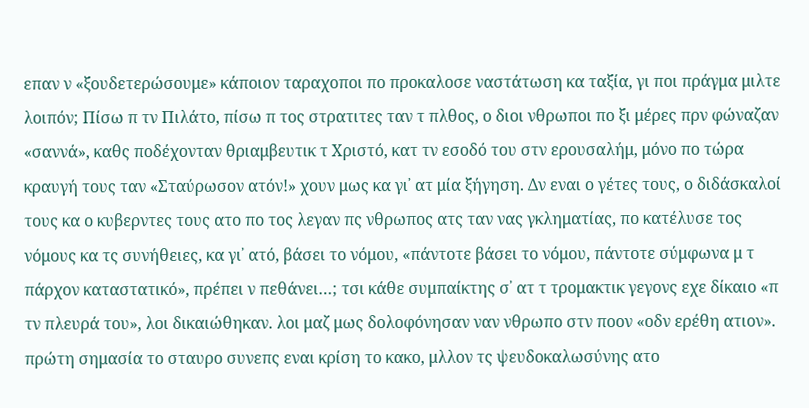επαν ν «ξουδετερώσουμε» κάποιον ταραχοποι πο προκαλοσε ναστάτωση κα ταξία, γι ποι πράγμα μιλτε λοιπόν; Πίσω π τν Πιλάτο, πίσω π τος στρατιτες ταν τ πλθος, ο διοι νθρωποι πο ξι μέρες πρν φώναζαν «σαννά», καθς ποδέχονταν θριαμβευτικ τ Χριστό, κατ τν εσοδό του στν ερουσαλήμ, μόνο πο τώρα κραυγή τους ταν «Σταύρωσον ατόν!» χουν μως κα γι᾿ ατ μία ξήγηση. Δν εναι ο γέτες τους, ο διδάσκαλοί τους κα ο κυβερντες τους ατο πο τος λεγαν πς νθρωπος ατς ταν νας γκληματίας, πο κατέλυσε τος νόμους κα τς συνήθειες, κα γι᾿ ατό, βάσει το νόμου, «πάντοτε βάσει το νόμου, πάντοτε σύμφωνα μ τ πάρχον καταστατικό», πρέπει ν πεθάνει…; τσι κάθε συμπαίκτης σ᾿ ατ τ τρομακτικ γεγονς εχε δίκαιο «π τν πλευρά του», λοι δικαιώθηκαν. λοι μαζ μως δολοφόνησαν ναν νθρωπο στν ποον «οδν ερέθη ατιον». πρώτη σημασία το σταυρο συνεπς εναι κρίση το κακο, μλλον τς ψευδοκαλωσύνης ατο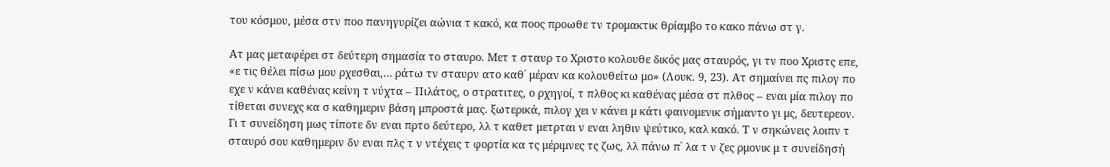του κόσμου, μέσα στν ποο πανηγυρίζει αώνια τ κακό, κα ποος προωθε τν τρομακτικ θρίαμβο το κακο πάνω στ γ.

Ατ μας μεταφέρει στ δεύτερη σημασία το σταυρο. Μετ τ σταυρ το Χριστο κολουθε δικός μας σταυρός, γι τν ποο Χριστς επε, «ε τις θέλει πίσω μου ρχεσθαι,… ράτω τν σταυρν ατο καθ᾿ μέραν κα κολουθείτω μο» (Λουκ. 9, 23). Ατ σημαίνει πς πιλογ πο εχε ν κάνει καθένας κείνη τ νύχτα – Πιλάτος, ο στρατιτες, ο ρχηγοί, τ πλθος κι καθένας μέσα στ πλθος – εναι μία πιλογ πο τίθεται συνεχς κα σ καθημεριν βάση μπροστά μας. ξωτερικά, πιλογ χει ν κάνει μ κάτι φαινομενικ σήμαντο γι μς, δευτερεον. Γι τ συνείδηση μως τίποτε δν εναι πρτο δεύτερο, λλ τ καθετ μετρται ν εναι ληθιν ψεύτικο, καλ κακό. Τ ν σηκώνεις λοιπν τ σταυρό σου καθημεριν δν εναι πλς τ ν ντέχεις τ φορτία κα τς μέριμνες τς ζως, λλ πάνω π᾿ λα τ ν ζες ρμονικ μ τ συνείδησή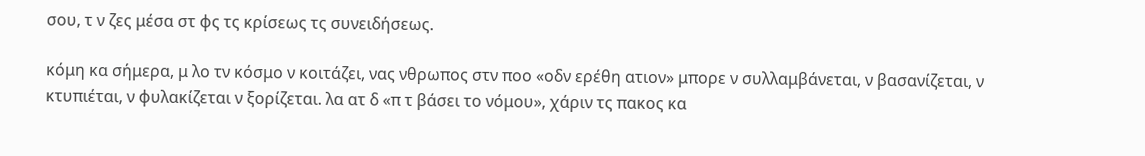σου, τ ν ζες μέσα στ φς τς κρίσεως τς συνειδήσεως.

κόμη κα σήμερα, μ λο τν κόσμο ν κοιτάζει, νας νθρωπος στν ποο «οδν ερέθη ατιον» μπορε ν συλλαμβάνεται, ν βασανίζεται, ν κτυπιέται, ν φυλακίζεται ν ξορίζεται. λα ατ δ «π τ βάσει το νόμου», χάριν τς πακος κα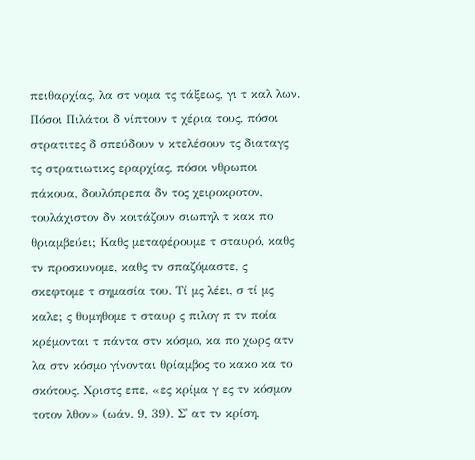πειθαρχίας, λα στ νομα τς τάξεως, γι τ καλ λων. Πόσοι Πιλάτοι δ νίπτουν τ χέρια τους, πόσοι στρατιτες δ σπεύδουν ν κτελέσουν τς διαταγς τς στρατιωτικς εραρχίας, πόσοι νθρωποι πάκουα, δουλόπρεπα δν τος χειροκροτον, τουλάχιστον δν κοιτάζουν σιωπηλ τ κακ πο θριαμβεύει; Καθς μεταφέρουμε τ σταυρό, καθς τν προσκυνομε, καθς τν σπαζόμαστε, ς σκεφτομε τ σημασία του. Τί μς λέει, σ τί μς καλε; ς θυμηθομε τ σταυρ ς πιλογ π τν ποία κρέμονται τ πάντα στν κόσμο, κα πο χωρς ατν λα στν κόσμο γίνονται θρίαμβος το κακο κα το σκότους. Χριστς επε, «ες κρίμα γ ες τν κόσμον τοτον λθον» (ωάν. 9, 39). Σ᾿ ατ τν κρίση,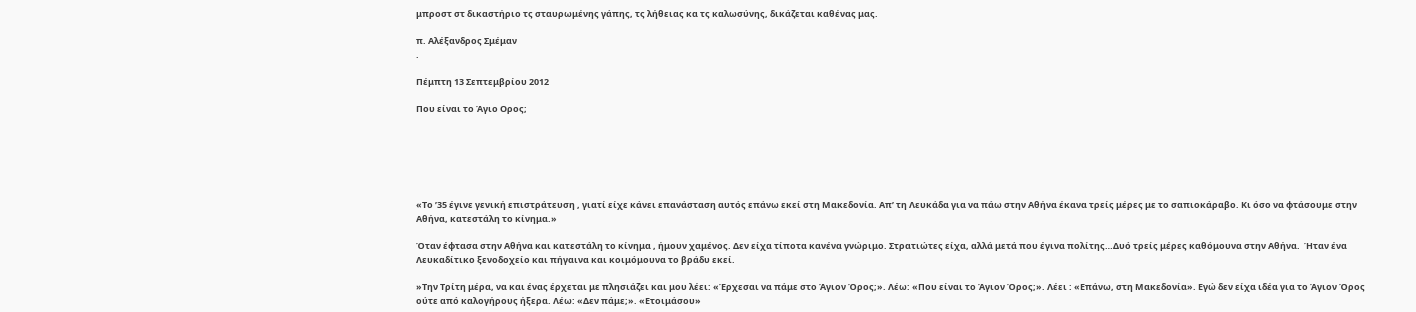μπροστ στ δικαστήριο τς σταυρωμένης γάπης, τς λήθειας κα τς καλωσύνης, δικάζεται καθένας μας.

π. Αλέξανδρος Σμέμαν
.

Πέμπτη 13 Σεπτεμβρίου 2012

Που είναι το Άγιο Ορος;






«Το ’35 έγινε γενική επιστράτευση , γιατί είχε κάνει επανάσταση αυτός επάνω εκεί στη Μακεδονία. Απ’ τη Λευκάδα για να πάω στην Αθήνα έκανα τρείς μέρες με το σαπιοκάραβο. Κι όσο να φτάσουμε στην Αθήνα, κατεστάλη το κίνημα.»

Όταν έφτασα στην Αθήνα και κατεστάλη το κίνημα , ήμουν χαμένος. Δεν είχα τίποτα κανένα γνώριμο. Στρατιώτες είχα, αλλά μετά που έγινα πολίτης…Δυό τρείς μέρες καθόμουνα στην Αθήνα.  Ήταν ένα Λευκαδίτικο ξενοδοχείο και πήγαινα και κοιμόμουνα το βράδυ εκεί.

»Την Τρίτη μέρα, να και ένας έρχεται με πλησιάζει και μου λέει: «Έρχεσαι να πάμε στο Άγιον Όρος;». Λέω: «Που είναι το Άγιον Όρος;». Λέει : «Επάνω, στη Μακεδονία». Εγώ δεν είχα ιδέα για το Άγιον Όρος ούτε από καλογήρους ήξερα. Λέω: «Δεν πάμε;». «Ετοιμάσου»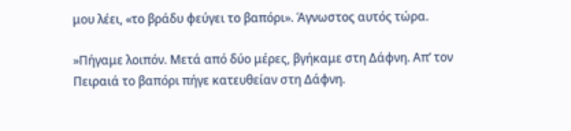μου λέει, «το βράδυ φεύγει το βαπόρι». Άγνωστος αυτός τώρα.

»Πήγαμε λοιπόν. Μετά από δύο μέρες, βγήκαμε στη Δάφνη. Απ’ τον Πειραιά το βαπόρι πήγε κατευθείαν στη Δάφνη.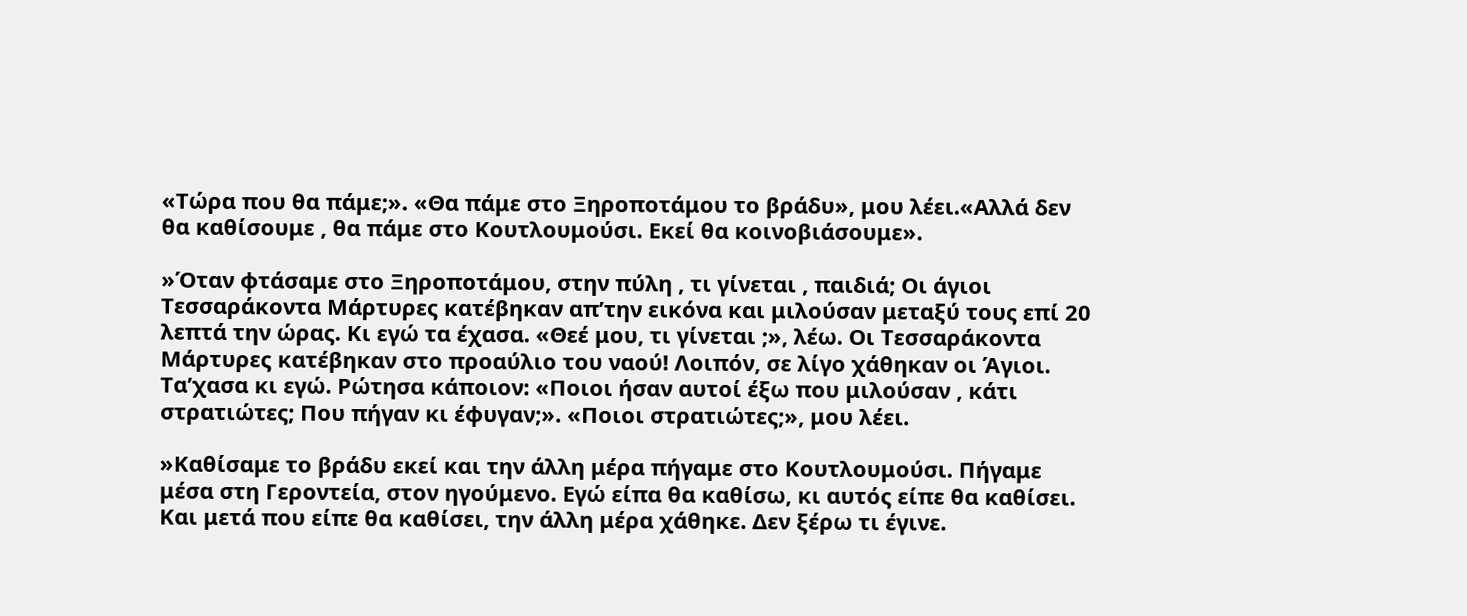«Τώρα που θα πάμε;». «Θα πάμε στο Ξηροποτάμου το βράδυ», μου λέει.«Αλλά δεν θα καθίσουμε , θα πάμε στο Κουτλουμούσι. Εκεί θα κοινοβιάσουμε».

»Όταν φτάσαμε στο Ξηροποτάμου, στην πύλη , τι γίνεται , παιδιά; Οι άγιοι Τεσσαράκοντα Μάρτυρες κατέβηκαν απ’την εικόνα και μιλούσαν μεταξύ τους επί 20 λεπτά την ώρας. Κι εγώ τα έχασα. «Θεέ μου, τι γίνεται ;», λέω. Οι Τεσσαράκοντα Μάρτυρες κατέβηκαν στο προαύλιο του ναού! Λοιπόν, σε λίγο χάθηκαν οι Άγιοι. Τα’χασα κι εγώ. Ρώτησα κάποιον: «Ποιοι ήσαν αυτοί έξω που μιλούσαν , κάτι στρατιώτες; Που πήγαν κι έφυγαν;». «Ποιοι στρατιώτες;», μου λέει.

»Καθίσαμε το βράδυ εκεί και την άλλη μέρα πήγαμε στο Κουτλουμούσι. Πήγαμε μέσα στη Γεροντεία, στον ηγούμενο. Εγώ είπα θα καθίσω, κι αυτός είπε θα καθίσει. Και μετά που είπε θα καθίσει, την άλλη μέρα χάθηκε. Δεν ξέρω τι έγινε.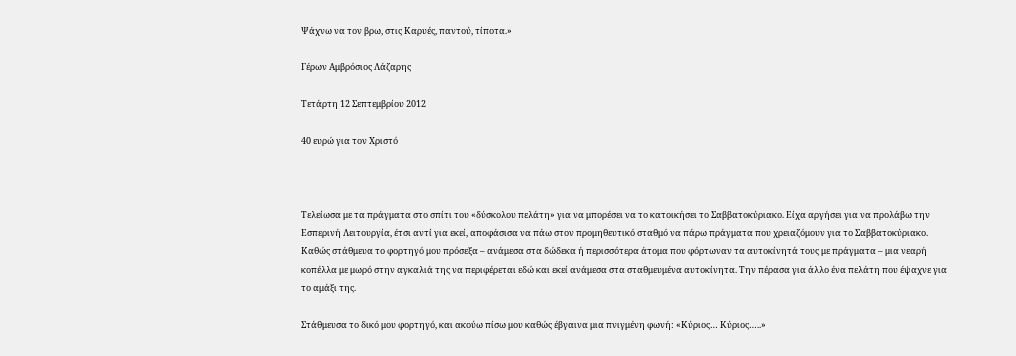Ψάχνω να τον βρω, στις Καρυές, παντού, τίποτα.»

Γέρων Αμβρόσιος Λάζαρης

Τετάρτη 12 Σεπτεμβρίου 2012

40 ευρώ για τον Χριστό



Τελείωσα με τα πράγματα στο σπίτι του «δύσκολου πελάτη» για να μπορέσει να το κατοικήσει το Σαββατοκύριακο. Είχα αργήσει για να προλάβω την Εσπερινή Λειτουργία, έτσι αντί για εκεί, αποφάσισα να πάω στον προμηθευτικό σταθμό να πάρω πράγματα που χρειαζόμουν για το Σαββατοκύριακο.
Καθώς στάθμευα το φορτηγό μου πρόσεξα – ανάμεσα στα δώδεκα ή περισσότερα άτομα που φόρτωναν τα αυτοκίνητά τους με πράγματα – μια νεαρή κοπέλλα με μωρό στην αγκαλιά της να περιφέρεται εδώ και εκεί ανάμεσα στα σταθμευμένα αυτοκίνητα. Την πέρασα για άλλο ένα πελάτη που έψαχνε για το αμάξι της.

Στάθμευσα το δικό μου φορτηγό, και ακούω πίσω μου καθώς έβγαινα μια πνιγμένη φωνή: «Κύριος… Κύριος…..»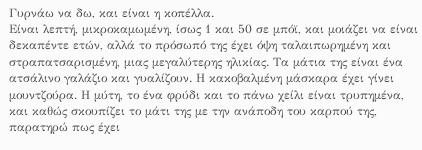Γυρνάω να δω, και είναι η κοπέλλα.
Είναι λεπτή, μικροκαμωμένη, ίσως 1 και 50 σε μπόϊ, και μοιάζει να είναι δεκαπέντε ετών, αλλά το πρόσωπό της έχει όψη ταλαιπωρημένη και στραπατσαρισμένη, μιας μεγαλύτερης ηλικίας. Τα μάτια της είναι ένα ατσάλινο γαλάζιο και γυαλίζουν. Η κακοβαλμένη μάσκαρα έχει γίνει μουντζούρα. Η μύτη, το ένα φρύδι και το πάνω χείλι είναι τρυπημένα, και καθώς σκουπίζει το μάτι της με την ανάποδη του καρπού της, παρατηρώ πως έχει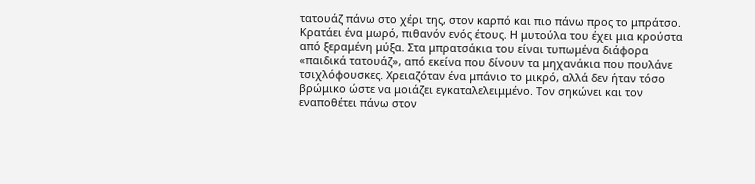τατουάζ πάνω στο χέρι της, στον καρπό και πιο πάνω προς το μπράτσο.
Κρατάει ένα μωρό, πιθανόν ενός έτους. Η μυτούλα του έχει μια κρούστα από ξεραμένη μύξα. Στα μπρατσάκια του είναι τυπωμένα διάφορα «παιδικά τατουάζ», από εκείνα που δίνουν τα μηχανάκια που πουλάνε τσιχλόφουσκες. Χρειαζόταν ένα μπάνιο το μικρό, αλλά δεν ήταν τόσο βρώμικο ώστε να μοιάζει εγκαταλελειμμένο. Τον σηκώνει και τον εναποθέτει πάνω στον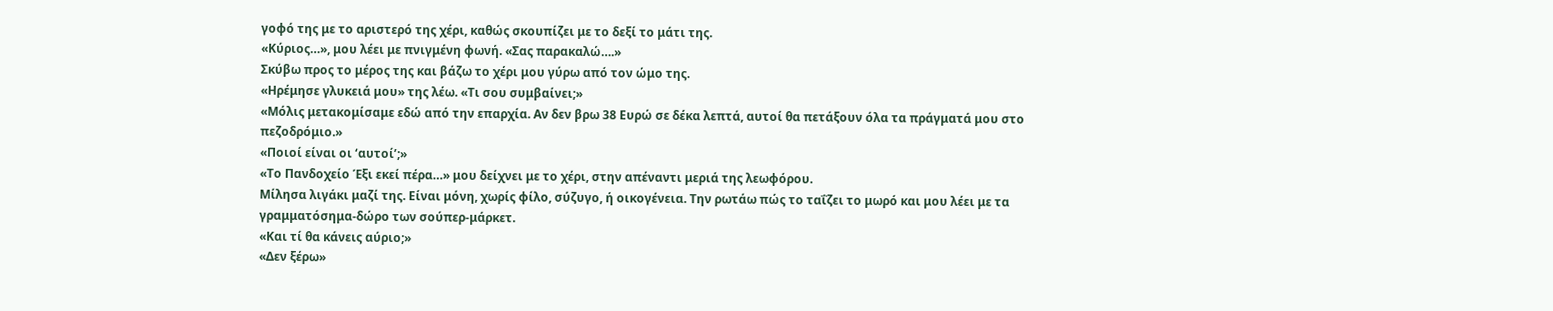γοφό της με το αριστερό της χέρι, καθώς σκουπίζει με το δεξί το μάτι της.
«Κύριος…», μου λέει με πνιγμένη φωνή. «Σας παρακαλώ….»
Σκύβω προς το μέρος της και βάζω το χέρι μου γύρω από τον ώμο της.
«Ηρέμησε γλυκειά μου» της λέω. «Τι σου συμβαίνει;»
«Μόλις μετακομίσαμε εδώ από την επαρχία. Αν δεν βρω 38 Ευρώ σε δέκα λεπτά, αυτοί θα πετάξουν όλα τα πράγματά μου στο πεζοδρόμιο.»
«Ποιοί είναι οι ‘αυτοί’;»
«Το Πανδοχείο Έξι εκεί πέρα…» μου δείχνει με το χέρι, στην απέναντι μεριά της λεωφόρου.
Μίλησα λιγάκι μαζί της. Είναι μόνη, χωρίς φίλο, σύζυγο, ή οικογένεια. Την ρωτάω πώς το ταΐζει το μωρό και μου λέει με τα γραμματόσημα-δώρο των σούπερ-μάρκετ.
«Και τί θα κάνεις αύριο;»
«Δεν ξέρω»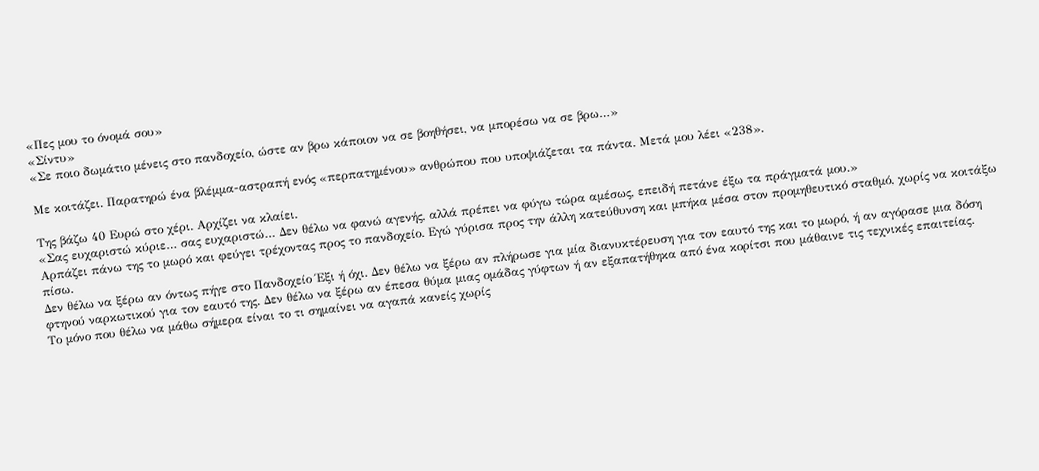«Πες μου το όνομά σου»
«Σίντυ»
«Σε ποιο δωμάτιο μένεις στο πανδοχείο, ώστε αν βρω κάποιον να σε βοηθήσει, να μπορέσω να σε βρω…»

Με κοιτάζει. Παρατηρώ ένα βλέμμα-αστραπή ενός «περπατημένου» ανθρώπου που υποψιάζεται τα πάντα. Μετά μου λέει «238».

Της βάζω 40 Ευρώ στο χέρι. Αρχίζει να κλαίει.
«Σας ευχαριστώ κύριε… σας ευχαριστώ… Δεν θέλω να φανώ αγενής, αλλά πρέπει να φύγω τώρα αμέσως, επειδή πετάνε έξω τα πράγματά μου.»
Αρπάζει πάνω της το μωρό και φεύγει τρέχοντας προς το πανδοχείο. Εγώ γύρισα προς την άλλη κατεύθυνση και μπήκα μέσα στον προμηθευτικό σταθμό, χωρίς να κοιτάξω πίσω.
Δεν θέλω να ξέρω αν όντως πήγε στο Πανδοχείο Έξι ή όχι. Δεν θέλω να ξέρω αν πλήρωσε για μία διανυκτέρευση για τον εαυτό της και το μωρό, ή αν αγόρασε μια δόση φτηνού ναρκωτικού για τον εαυτό της. Δεν θέλω να ξέρω αν έπεσα θύμα μιας ομάδας γύφτων ή αν εξαπατήθηκα από ένα κορίτσι που μάθαινε τις τεχνικές επαιτείας.
Το μόνο που θέλω να μάθω σήμερα είναι το τι σημαίνει να αγαπά κανείς χωρίς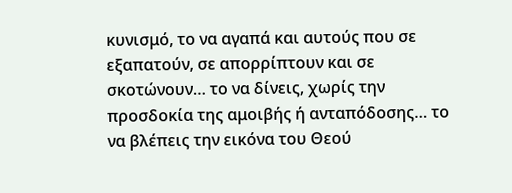κυνισμό, το να αγαπά και αυτούς που σε εξαπατούν, σε απορρίπτουν και σε σκοτώνουν… το να δίνεις, χωρίς την προσδοκία της αμοιβής ή ανταπόδοσης… το να βλέπεις την εικόνα του Θεού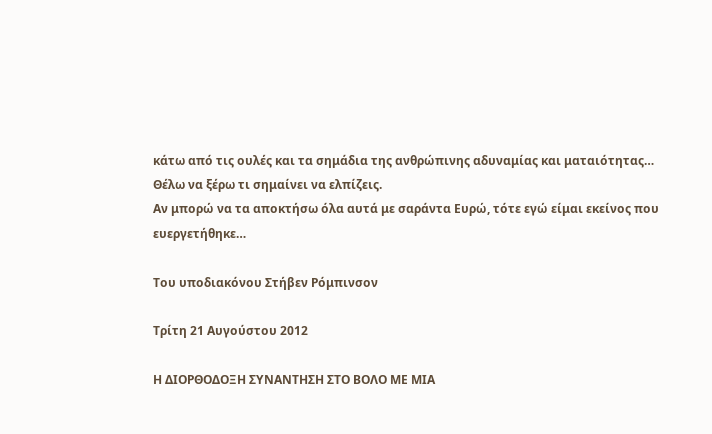κάτω από τις ουλές και τα σημάδια της ανθρώπινης αδυναμίας και ματαιότητας…
Θέλω να ξέρω τι σημαίνει να ελπίζεις.
Αν μπορώ να τα αποκτήσω όλα αυτά με σαράντα Ευρώ, τότε εγώ είμαι εκείνος που ευεργετήθηκε…

Του υποδιακόνου Στήβεν Ρόμπινσον

Τρίτη 21 Αυγούστου 2012

Η ΔΙΟΡΘΟΔΟΞΗ ΣΥΝΑΝΤΗΣΗ ΣΤΟ ΒΟΛΟ ΜΕ ΜΙΑ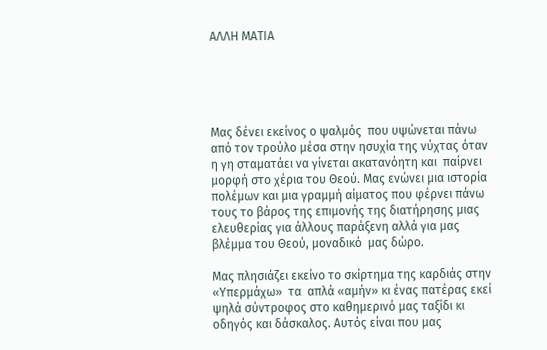ΑΛΛΗ ΜΑΤΙΑ





Μας δένει εκείνος ο ψαλμός  που υψώνεται πάνω από τον τρούλο μέσα στην ησυχία της νύχτας όταν η γη σταματάει να γίνεται ακατανόητη και  παίρνει μορφή στο χέρια του Θεού. Μας ενώνει μια ιστορία πολέμων και μια γραμμή αίματος που φέρνει πάνω τους το βάρος της επιμονής της διατήρησης μιας ελευθερίας για άλλους παράξενη αλλά για μας βλέμμα του Θεού, μοναδικό  μας δώρο.

Μας πλησιάζει εκείνο το σκίρτημα της καρδιάς στην «Υπερμάχω»  τα  απλά «αμήν» κι ένας πατέρας εκεί ψηλά σύντροφος στο καθημερινό μας ταξίδι κι οδηγός και δάσκαλος. Αυτός είναι που μας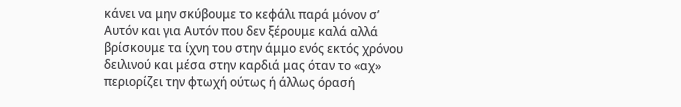κάνει να μην σκύβουμε το κεφάλι παρά μόνον σ’ Αυτόν και για Αυτόν που δεν ξέρουμε καλά αλλά βρίσκουμε τα ίχνη του στην άμμο ενός εκτός χρόνου δειλινού και μέσα στην καρδιά μας όταν το «αχ» περιορίζει την φτωχή ούτως ή άλλως όρασή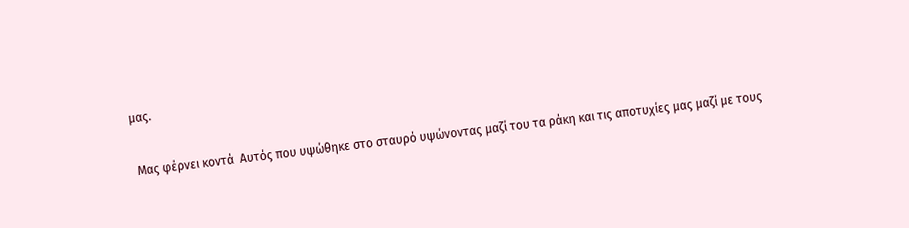μας.

 Μας φέρνει κοντά  Αυτός που υψώθηκε στο σταυρό υψώνοντας μαζί του τα ράκη και τις αποτυχίες μας μαζί με τους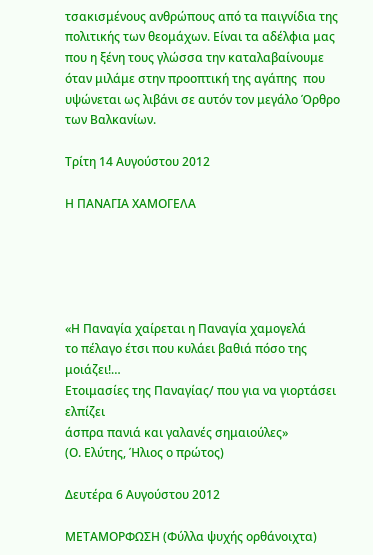τσακισμένους ανθρώπους από τα παιγνίδια της πολιτικής των θεομάχων. Είναι τα αδέλφια μας που η ξένη τους γλώσσα την καταλαβαίνουμε όταν μιλάμε στην προοπτική της αγάπης  που υψώνεται ως λιβάνι σε αυτόν τον μεγάλο Όρθρο των Βαλκανίων.

Τρίτη 14 Αυγούστου 2012

Η ΠΑΝΑΓΙΑ ΧΑΜΟΓΕΛΑ





«Η Παναγία χαίρεται η Παναγία χαμογελά
το πέλαγο έτσι που κυλάει βαθιά πόσο της μοιάζει!…
Ετοιμασίες της Παναγίας/ που για να γιορτάσει ελπίζει
άσπρα πανιά και γαλανές σημαιούλες»
(Ο. Ελύτης, Ήλιος ο πρώτος)

Δευτέρα 6 Αυγούστου 2012

ΜΕΤΑΜΟΡΦΩΣΗ (Φύλλα ψυχής ορθάνοιχτα)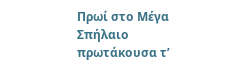Πρωί στο Μέγα Σπήλαιο πρωτάκουσα τ’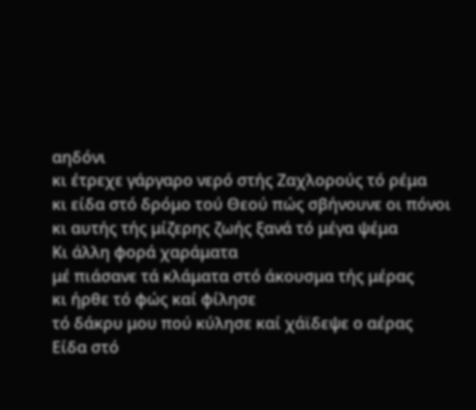αηδόνι
κι έτρεχε γάργαρο νερό στής Ζαχλορούς τό ρέμα
κι είδα στό δρόμο τού Θεού πώς σβήνουνε οι πόνοι
κι αυτής τής μίζερης ζωής ξανά τό μέγα ψέμα
Κι άλλη φορά χαράματα
μέ πιάσανε τά κλάματα στό άκουσμα τής μέρας
κι ήρθε τό φώς καί φίλησε
τό δάκρυ μου πού κύλησε καί χάϊδεψε ο αέρας
Είδα στό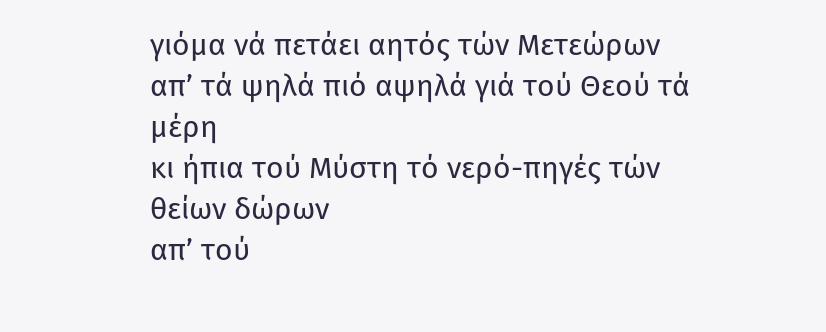γιόμα νά πετάει αητός τών Μετεώρων
απ’ τά ψηλά πιό αψηλά γιά τού Θεού τά μέρη
κι ήπια τού Μύστη τό νερό-πηγές τών θείων δώρων
απ’ τού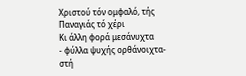Χριστού τόν ομφαλό, τής Παναγιάς τό χέρι
Κι άλλη φορά μεσάνυχτα
- φύλλα ψυχής ορθάνοιχτα- στή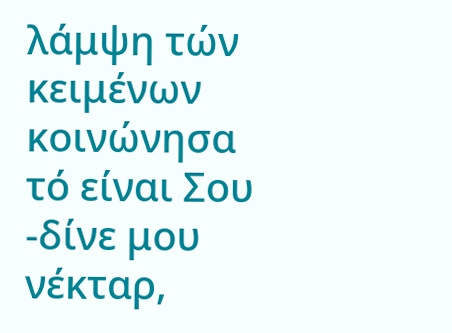λάμψη τών κειμένων
κοινώνησα τό είναι Σου -δίνε μου νέκταρ,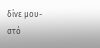δίνε μου-
στό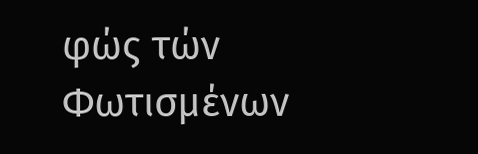φώς τών Φωτισμένων